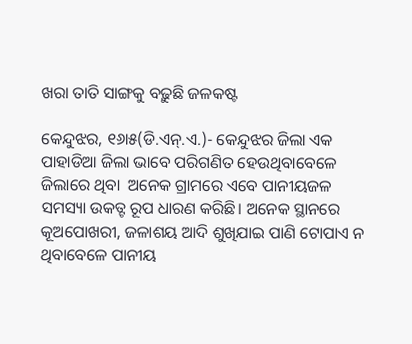ଖରା ତାତି ସାଙ୍ଗକୁ ବଢ଼ୁଛି ଜଳକଷ୍ଟ

କେନ୍ଦୁଝର, ୧୬ା୫(ଡି.ଏନ୍‌.ଏ.)- କେନ୍ଦୁଝର ଜିଲା ଏକ ପାହାଡିଆ ଜିଲା ଭାବେ ପରିଗଣିତ ହେଉଥିବାବେଳେ ଜିଲାରେ ଥିବା  ଅନେକ ଗ୍ରାମରେ ଏବେ ପାନୀୟଜଳ ସମସ୍ୟା ଉକତ୍ଟ ରୂପ ଧାରଣ କରିଛି। ଅନେକ ସ୍ଥାନରେ କୂଅପୋଖରୀ, ଜଳାଶୟ ଆଦି ଶୁଖିଯାଇ ପାଣି ଟୋପାଏ ନ ଥିବାବେଳେ ପାନୀୟ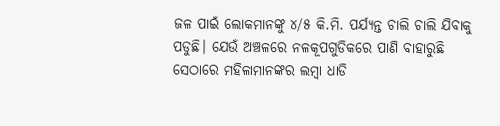ଜଳ ପାଇଁ ଲୋକମାନଙ୍କୁ ୪/୫ କି.ମି. ପର୍ଯ୍ୟନ୍ତ ଚାଲି ଚାଲି ଯିବାକୁ ପଡୁଛି। ଯେଉଁ ଅଞ୍ଚଳରେ ନଳକୂପଗୁଡିକରେ ପାଣି ବାହାରୁଛି ସେଠାରେ ମହିଳାମାନଙ୍କର ଲମ୍ବା ଧାଡି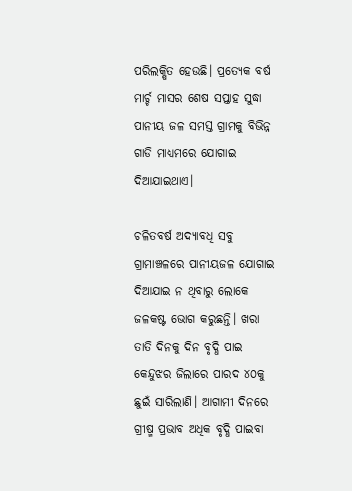ପରିଲକ୍ଷିତ ହେଉଛି। ପ୍ରତ୍ୟେକ ବର୍ଷ ମାର୍ଚ୍ଚ ମାସର ଶେଷ ସପ୍ତାହ ସୁଦ୍ଧା ପାନୀୟ ଜଳ ସମସ୍ତ ଗ୍ରାମକୁ ବିଭିନ୍ନ ଗାଡି ମାଧ୍ୟମରେ ଯୋଗାଇ ଦିଆଯାଇଥାଏ।

ଚଳିତବର୍ଷ ଅଦ୍ୟାବଧି ସବୁ ଗ୍ରାମାଞ୍ଚଳରେ ପାନୀୟଜଳ ଯୋଗାଇ ଦିଆଯାଇ ନ ଥିବାରୁ ଲୋକେ ଜଳକଷ୍ଟ ଭୋଗ କରୁଛନ୍ତି। ଖରା ତାତି ଦିନକୁ ଦିନ ବୃଦ୍ଧି ପାଇ କେନ୍ଦୁଝର ଜିଲାରେ ପାରଦ ୪୦କୁ ଛୁଇଁ ସାରିଲାଣି। ଆଗାମୀ ଦିନରେ ଗ୍ରୀଷ୍ମ ପ୍ରଭାବ ଅଧିକ ବୃଦ୍ଧି ପାଇବା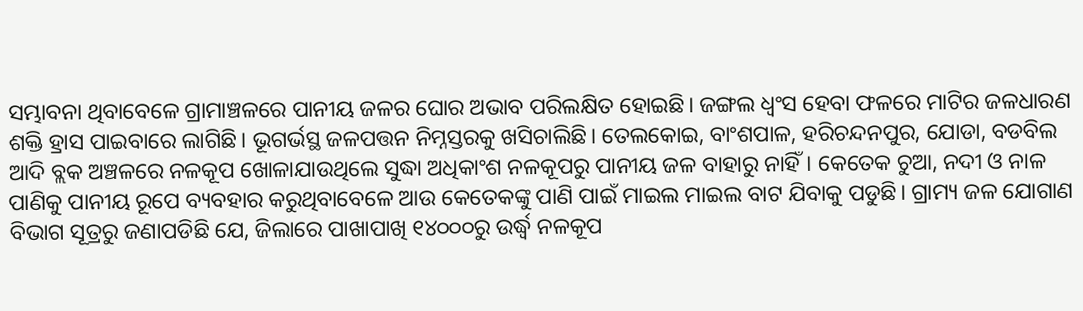ସମ୍ଭାବନା ଥିବାବେଳେ ଗ୍ରାମାଞ୍ଚଳରେ ପାନୀୟ ଜଳର ଘୋର ଅଭାବ ପରିଲକ୍ଷିତ ହୋଇଛି। ଜଙ୍ଗଲ ଧ୍ୱଂସ ହେବା ଫଳରେ ମାଟିର ଜଳଧାରଣ ଶକ୍ତି ହ୍ରାସ ପାଇବାରେ ଲାଗିଛି। ଭୂଗର୍ଭସ୍ଥ ଜଳପତ୍ତନ ନିମ୍ନସ୍ତରକୁ ଖସିଚାଲିଛି। ତେଲକୋଇ, ବାଂଶପାଳ, ହରିଚନ୍ଦନପୁର, ଯୋଡା, ବଡବିଲ ଆଦି ବ୍ଲକ ଅଞ୍ଚଳରେ ନଳକୂପ ଖୋଳାଯାଉଥିଲେ ସୁଦ୍ଧା ଅଧିକାଂଶ ନଳକୂପରୁ ପାନୀୟ ଜଳ ବାହାରୁ ନାହିଁ। କେତେକ ଚୁଆ, ନଦୀ ଓ ନାଳ ପାଣିକୁ ପାନୀୟ ରୂପେ ବ୍ୟବହାର କରୁଥିବାବେଳେ ଆଉ କେତେକଙ୍କୁ ପାଣି ପାଇଁ ମାଇଲ ମାଇଲ ବାଟ ଯିବାକୁ ପଡୁଛି। ଗ୍ରାମ୍ୟ ଜଳ ଯୋଗାଣ ବିଭାଗ ସୂତ୍ରରୁ ଜଣାପଡିଛି ଯେ, ଜିଲାରେ ପାଖାପାଖି ୧୪୦୦୦ରୁ ଉର୍ଦ୍ଧ୍ୱ ନଳକୂପ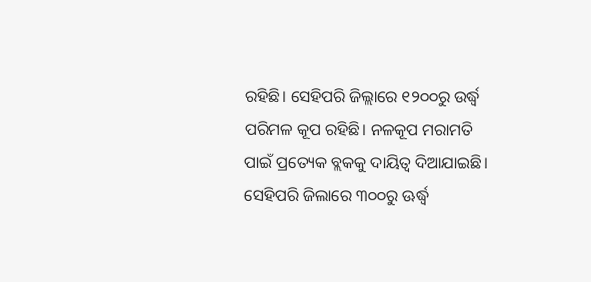ରହିଛି। ସେହିପରି ଜିଲ୍ଲାରେ ୧୨୦୦ରୁ ଉର୍ଦ୍ଧ୍ୱ ପରିମଳ କୂପ ରହିଛି। ନଳକୂପ ମରାମତି ପାଇଁ ପ୍ରତ୍ୟେକ ବ୍ଲକକୁ ଦାୟିତ୍ୱ ଦିଆଯାଇଛି। ସେହିପରି ଜିଲାରେ ୩୦୦ରୁ ଊର୍ଦ୍ଧ୍ୱ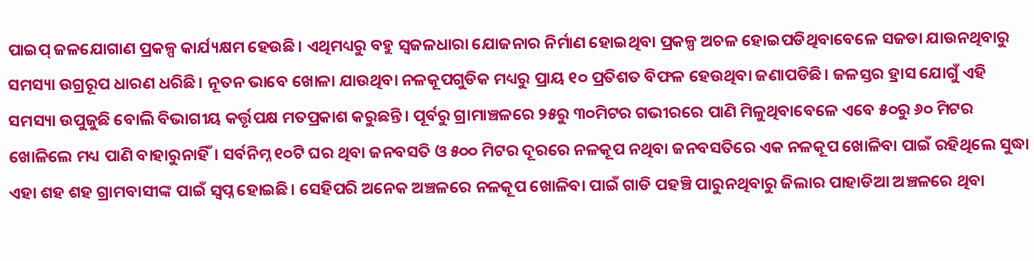ପାଇପ୍‌ ଜଳଯୋଗାଣ ପ୍ରକଳ୍ପ କାର୍ଯ୍ୟକ୍ଷମ ହେଉଛି। ଏଥିମଧ୍ୟରୁ ବହୁ ସ୍ବଜଳଧାରା ଯୋଜନାର ନିର୍ମାଣ ହୋଇଥିବା ପ୍ରକଳ୍ପ ଅଚଳ ହୋଇପଡିଥିବାବେଳେ ସଜଡା ଯାଉନଥିବାରୁ ସମସ୍ୟା ଉଗ୍ରରୂପ ଧାରଣ ଧରିଛି। ନୂତନ ଭାବେ ଖୋଳା ଯାଉଥିବା ନଳକୂପଗୁଡିକ ମଧ୍ୟରୁ ପ୍ରାୟ ୧୦ ପ୍ରତିଶତ ବିଫଳ ହେଉଥିବା ଜଣାପଡିଛି। ଜଳସ୍ତର ହ୍ରାସ ଯୋଗୁଁ ଏହି ସମସ୍ୟା ଉପୁଜୁଛି ବୋଲି ବିଭାଗୀୟ କର୍ତ୍ତୃପକ୍ଷ ମତପ୍ରକାଶ କରୁଛନ୍ତି। ପୂର୍ବରୁ ଗ୍ରାମାଞ୍ଚଳରେ ୨୫ରୁ ୩୦ମିଟର ଗଭୀରରେ ପାଣି ମିଳୁଥିବାବେଳେ ଏବେ ୫୦ରୁ ୬୦ ମିଟର ଖୋଳିଲେ ମଧ୍ୟ ପାଣି ବାହାରୁନାହିଁ। ସର୍ବନିମ୍ନ ୧୦ଟି ଘର ଥିବା ଜନବସତି ଓ ୫୦୦ ମିଟର ଦୂରରେ ନଳକୂପ ନଥିବା ଜନବସତିରେ ଏକ ନଳକୂପ ଖୋଳିବା ପାଇଁ ରହିଥିଲେ ସୁଦ୍ଧା ଏହା ଶହ ଶହ ଗ୍ରାମବାସୀଙ୍କ ପାଇଁ ସ୍ବପ୍ନ ହୋଇଛି। ସେହିପରି ଅନେକ ଅଞ୍ଚଳରେ ନଳକୂପ ଖୋଳିବା ପାଇଁ ଗାଡି ପହଞ୍ଚି ପାରୁନଥିବାରୁ ଜିଲାର ପାହାଡିଆ ଅଞ୍ଚଳରେ ଥିବା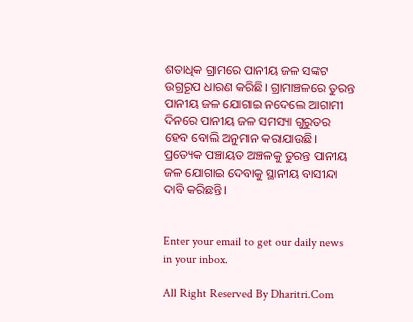ଶତାଧିକ ଗ୍ରାମରେ ପାନୀୟ ଜଳ ସଙ୍କଟ ଉଗ୍ରରୂପ ଧାରଣ କରିଛି। ଗ୍ରାମାଞ୍ଚଳରେ ତୁରନ୍ତ ପାନୀୟ ଜଳ ଯୋଗାଇ ନଦେଲେ ଆଗାମୀ ଦିନରେ ପାନୀୟ ଜଳ ସମସ୍ୟା ଗୁରୁତର ହେବ ବୋଲି ଅନୁମାନ କରାଯାଉଛି। ପ୍ରତ୍ୟେକ ପଞ୍ଚାୟତ ଅଞ୍ଚଳକୁ ତୁରନ୍ତ ପାନୀୟ ଜଳ ଯୋଗାଇ ଦେବାକୁ ସ୍ଥାନୀୟ ବାସୀନ୍ଦା ଦାବି କରିଛନ୍ତି।


Enter your email to get our daily news in your inbox.

All Right Reserved By Dharitri.Com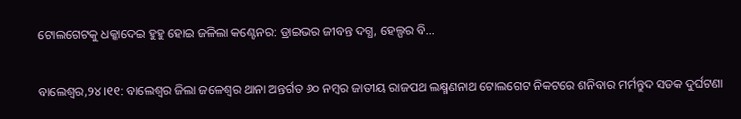ଟୋଲଗେଟକୁ ଧକ୍କାଦେଇ ହୁହୁ ହୋଇ ଜଳିଲା କଣ୍ଟେନର: ଡ୍ରାଇଭର ଜୀବନ୍ତ ଦଗ୍ଧ, ହେଲ୍ପର ବି…

ବାଲେଶ୍ୱର,୨୪।୧୧: ବାଲେଶ୍ୱର ଜିଲା ଜଳେଶ୍ବର ଥାନା ଅନ୍ତର୍ଗତ ୬୦ ନମ୍ବର ଜାତୀୟ ରାଜପଥ ଲକ୍ଷ୍ମଣନାଥ ଟୋଲଗେଟ ନିକଟରେ ଶନିବାର ମର୍ମନ୍ତୁଦ ସଡକ ଦୁର୍ଘଟଣା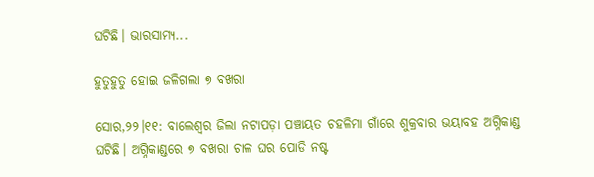ଘଟିଛି। ଭାରସାମ୍ୟ...

ହୁତୁହୁତୁ ହୋଇ ଜଳିଗଲା ୭ ବଖରା

ସୋର,୨୨।୧୧: ବାଲେଶ୍ୱର ଜିଲା ନଟାପଡ଼ା ପଞ୍ଚାୟତ ଚହଳିମା ଗାଁରେ ଶୁକ୍ରବାର ଭୟାବହ ଅଗ୍ନିକାଣ୍ଡ ଘଟିଛି। ଅଗ୍ନିକାଣ୍ଡରେ ୭ ବଖରା ଚାଳ ଘର ପୋଡି ନଷ୍ଟ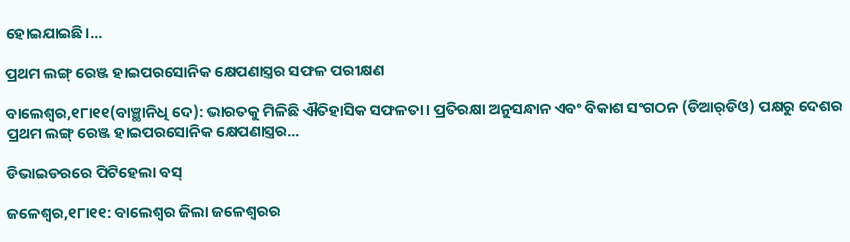ହୋଇଯାଇଛି।...

ପ୍ରଥମ ଲଙ୍ଗ୍‌ ରେଞ୍ଜ ହାଇପରସୋନିକ କ୍ଷେପଣାସ୍ତ୍ରର ସଫଳ ପରୀକ୍ଷଣ

ବାଲେଶ୍ୱର,୧୮ା୧୧(ବାଞ୍ଛାନିଧି ଦେ): ଭାରତକୁ ମିଳିଛି ଐତିହାସିକ ସଫଳତା। ପ୍ରତିରକ୍ଷା ଅନୁସନ୍ଧାନ ଏବଂ ବିକାଶ ସଂଗଠନ (ଡିଆର୍‌ଡିଓ) ପକ୍ଷରୁ ଦେଶର ପ୍ରଥମ ଲଙ୍ଗ୍‌ ରେଞ୍ଜ ହାଇପରସୋନିକ କ୍ଷେପଣାସ୍ତ୍ରର...

ଡିଭାଇଡରରେ ପିଟିହେଲା ବସ୍‌

ଜଳେଶ୍ୱର,୧୮ା୧୧: ବାଲେଶ୍ୱର ଜିଲା ଜଳେଶ୍ୱରର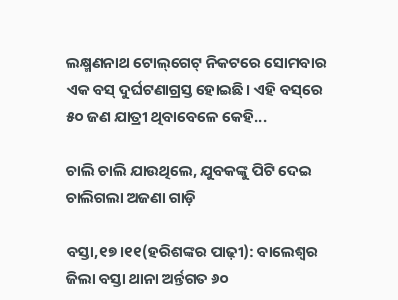ଲକ୍ଷ୍ମଣନାଥ ଟୋଲ୍‌ଗେଟ୍‌ ନିକଟରେ ସୋମବାର ଏକ ବସ୍‌ ଦୁର୍ଘଟଣାଗ୍ରସ୍ତ ହୋଇଛି। ଏହି ବସ୍‌ରେ ୫୦ ଜଣ ଯାତ୍ରୀ ଥିବାବେଳେ କେହି...

ଚାଲି ଚାଲି ଯାଉଥିଲେ, ଯୁବକଙ୍କୁ ପିଟି ଦେଇ ଚାଲିଗଲା ଅଜଣା ଗାଡ଼ି

ବସ୍ତା,୧୭।୧୧(ହରିଶଙ୍କର ପାଢ଼ୀ): ବାଲେଶ୍ୱର ଜିଲା ବସ୍ତା ଥାନା ଅର୍ନ୍ତଗତ ୬୦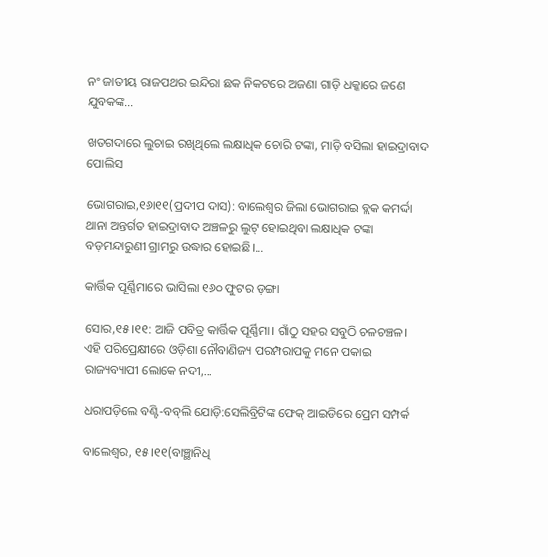ନଂ ଜାତୀୟ ରାଜପଥର ଇନ୍ଦିରା ଛକ ନିକଟରେ ଅଜଣା ଗାଡ଼ି ଧକ୍କାରେ ଜଣେ ଯୁବକଙ୍କ...

ଖତଗଦାରେ ଲୁଚାଇ ରଖିଥିଲେ ଲକ୍ଷାଧିକ ଚୋରି ଟଙ୍କା, ମାଡ଼ି ବସିଲା ହାଇଦ୍ରାବାଦ ପୋଲିସ

ଭୋଗରାଇ,୧୬ା୧୧(ପ୍ରଦୀପ ଦାସ): ବାଲେଶ୍ୱର ଜିଲା ଭୋଗରାଇ ବ୍ଲକ କମର୍ଦ୍ଦା ଥାନା ଅନ୍ତର୍ଗତ ହାଇଦ୍ରାବାଦ ଅଞ୍ଚଳରୁ ଲୁଟ୍‌ ହୋଇଥିବା ଲକ୍ଷାଧିକ ଟଙ୍କା ବଡ଼ମନ୍ଦାରୁଣୀ ଗ୍ରାମରୁ ଉଦ୍ଧାର ହୋଇଛି।...

କାର୍ତ୍ତିକ ପୂର୍ଣ୍ଣିମାରେ ଭାସିଲା ୧୬୦ ଫୁଟର ଡ଼ଙ୍ଗା

ସୋର,୧୫।୧୧: ଆଜି ପବିତ୍ର କାର୍ତ୍ତିକ ପୂର୍ଣ୍ଣିମା। ଗାଁଠୁ ସହର ସବୁଠି ଚଳଚଞ୍ଚଳ। ଏହି ପରିପ୍ରେକ୍ଷୀରେ ଓଡ଼ିଶା ନୌବାଣିଜ୍ୟ ପରମ୍ପରାପକୁ ମନେ ପକାଇ ରାଜ୍ୟବ୍ୟାପୀ ଲୋକେ ନଦୀ,...

ଧରାପଡ଼ିଲେ ବଣ୍ଟି-ବବ୍‌ଲି ଯୋଡ଼ି:ସେଲିବ୍ରିଟିଙ୍କ ଫେକ୍‌ ଆଇଡିରେ ପ୍ରେମ ସମ୍ପର୍କ

ବାଲେଶ୍ୱର, ୧୫।୧୧(ବାଞ୍ଛାନିଧି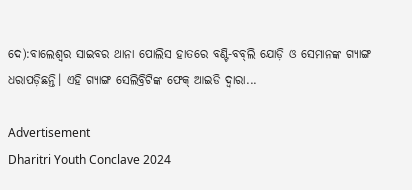ଦେ):ବାଲେଶ୍ୱର ସାଇବର ଥାନା ପୋଲିସ ହାତରେ ବଣ୍ଟି-ବବ୍‌ଲି ଯୋଡ଼ି ଓ ସେମାନଙ୍କ ଗ୍ୟାଙ୍ଗ ଧରାପଡ଼ିଛନ୍ତି। ଏହି ଗ୍ୟାଙ୍ଗ ସେଲିବ୍ରିଟିଙ୍କ ଫେକ୍‌ ଆଇଡି ଦ୍ୱାରା...

Advertisement
Dharitri Youth Conclave 2024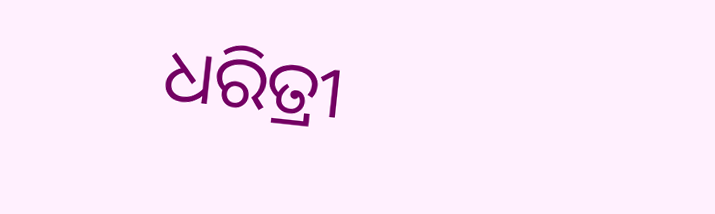ଧରିତ୍ରୀ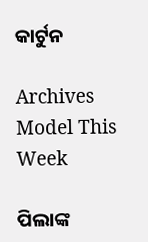କାର୍ଟୁନ

Archives
Model This Week

ପିଲାଙ୍କ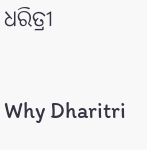ଧରିତ୍ରୀ

Why Dharitri